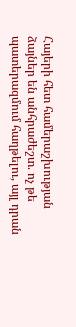Հայերի հետ համերաշխության ձայներ են անհրաժեշտ. ոչ թե պատերազմում հաղթելու, այլ դրան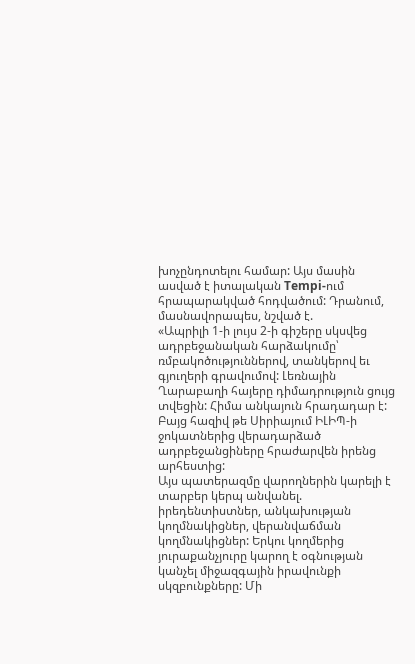խոչընդոտելու համար: Այս մասին ասված է իտալական Tempi-ում հրապարակված հոդվածում: Դրանում, մասնավորապես, նշված է.
«Ապրիլի 1-ի լույս 2-ի գիշերը սկսվեց ադրբեջանական հարձակումը՝ ռմբակոծություններով, տանկերով եւ գյուղերի գրավումով: Լեռնային Ղարաբաղի հայերը դիմադրություն ցույց տվեցին: Հիմա անկայուն հրադադար է: Բայց հազիվ թե Սիրիայում ԻԼԻՊ-ի ջոկատներից վերադարձած ադրբեջանցիները հրաժարվեն իրենց արհեստից:
Այս պատերազմը վարողներին կարելի է տարբեր կերպ անվանել. իրեդենտիստներ, անկախության կողմնակիցներ, վերանվաճման կողմնակիցներ: Երկու կողմերից յուրաքանչյուրը կարող է օգնության կանչել միջազգային իրավունքի սկզբունքները: Մի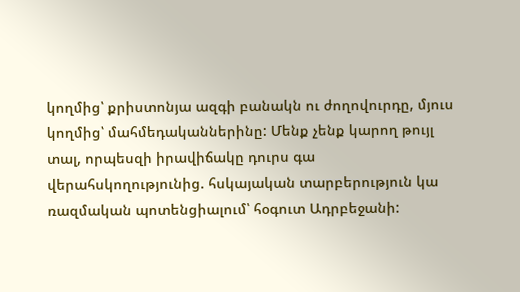կողմից՝ քրիստոնյա ազգի բանակն ու ժողովուրդը, մյուս կողմից՝ մահմեդականներինը: Մենք չենք կարող թույլ տալ, որպեսզի իրավիճակը դուրս գա վերահսկողությունից. հսկայական տարբերություն կա ռազմական պոտենցիալում՝ հօգուտ Ադրբեջանի: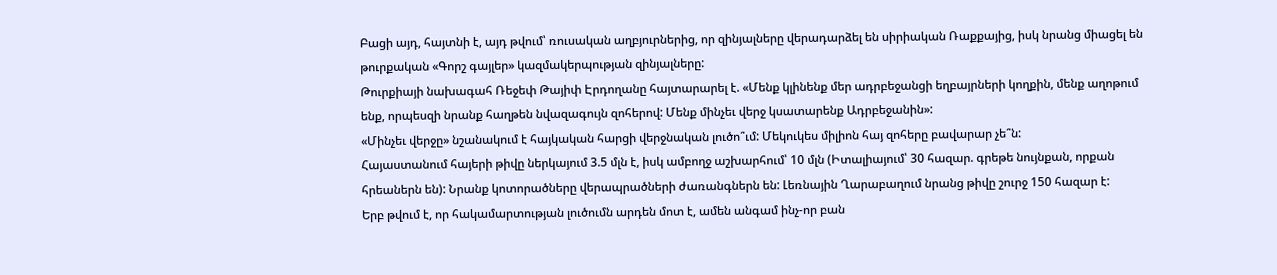Բացի այդ, հայտնի է, այդ թվում՝ ռուսական աղբյուրներից, որ զինյալները վերադարձել են սիրիական Ռաքքայից, իսկ նրանց միացել են թուրքական «Գորշ գայլեր» կազմակերպության զինյալները:
Թուրքիայի նախագահ Ռեջեփ Թայիփ Էրդողանը հայտարարել է. «Մենք կլինենք մեր ադրբեջանցի եղբայրների կողքին, մենք աղոթում ենք, որպեսզի նրանք հաղթեն նվազագույն զոհերով: Մենք մինչեւ վերջ կսատարենք Ադրբեջանին»:
«Մինչեւ վերջը» նշանակում է հայկական հարցի վերջնական լուծո՞ւմ: Մեկուկես միլիոն հայ զոհերը բավարար չե՞ն:
Հայաստանում հայերի թիվը ներկայում 3.5 մլն է, իսկ ամբողջ աշխարհում՝ 10 մլն (Իտալիայում՝ 30 հազար. գրեթե նույնքան, որքան հրեաներն են): Նրանք կոտորածները վերապրածների ժառանգներն են: Լեռնային Ղարաբաղում նրանց թիվը շուրջ 150 հազար է:
Երբ թվում է, որ հակամարտության լուծումն արդեն մոտ է, ամեն անգամ ինչ-որ բան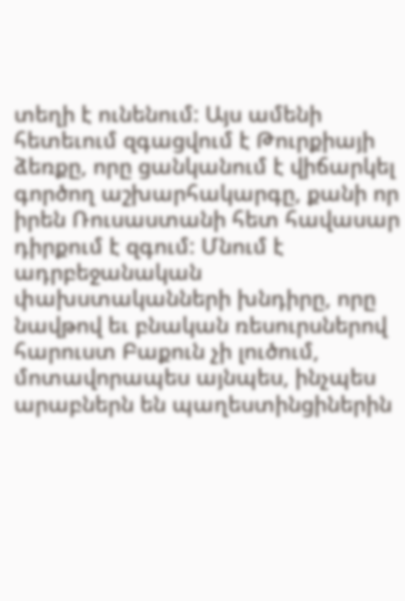տեղի է ունենում: Այս ամենի հետեւում զգացվում է Թուրքիայի ձեռքը, որը ցանկանում է վիճարկել գործող աշխարհակարգը, քանի որ իրեն Ռուսաստանի հետ հավասար դիրքում է զգում: Մնում է ադրբեջանական փախստականների խնդիրը, որը նավթով եւ բնական ռեսուրսներով հարուստ Բաքուն չի լուծում, մոտավորապես այնպես, ինչպես արաբներն են պաղեստինցիներին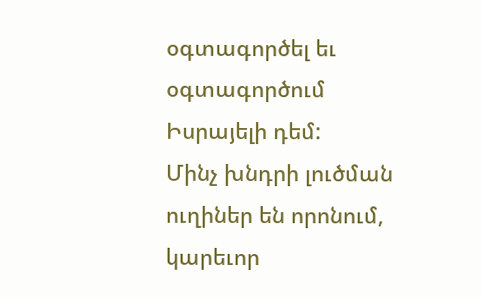օգտագործել եւ օգտագործում Իսրայելի դեմ:
Մինչ խնդրի լուծման ուղիներ են որոնում, կարեւոր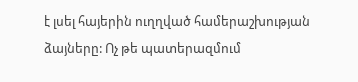է լսել հայերին ուղղված համերաշխության ձայները: Ոչ թե պատերազմում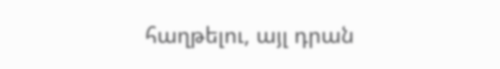հաղթելու, այլ դրան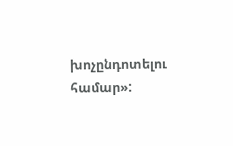խոչընդոտելու համար»: